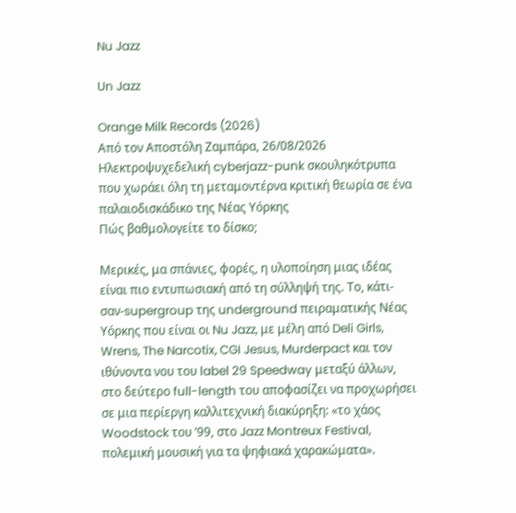Nu Jazz

Un Jazz

Orange Milk Records (2026)
Από τον Αποστόλη Ζαμπάρα, 26/08/2026
Ηλεκτροψυχεδελική cyberjazz-punk σκουληκότρυπα που χωράει όλη τη μεταμοντέρνα κριτική θεωρία σε ένα παλαιοδισκάδικο της Νέας Υόρκης
Πώς βαθμολογείτε το δίσκο;

Μερικές, μα σπάνιες, φορές, η υλοποίηση μιας ιδέας είναι πιο εντυπωσιακή από τη σύλληψή της. Το, κάτι-σαν-supergroup της underground πειραματικής Νέας Υόρκης που είναι οι Nu Jazz, με μέλη από Deli Girls, Wrens, The Narcotix, CGI Jesus, Murderpact και τον ιθύνοντα νου του label 29 Speedway μεταξύ άλλων, στο δεύτερο full-length του αποφασίζει να προχωρήσει σε μια περίεργη καλλιτεχνική διακύρηξη: «το χάος Woodstock του ’99, στο Jazz Montreux Festival, πολεμική μουσική για τα ψηφιακά χαρακώματα».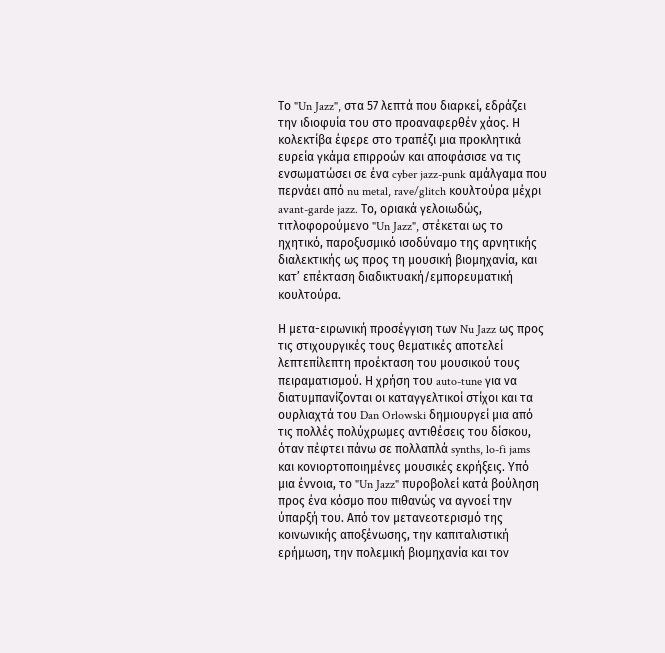Το "Un Jazz", στα 57 λεπτά που διαρκεί, εδράζει την ιδιοφυία του στο προαναφερθέν χάος. Η κολεκτίβα έφερε στο τραπέζι μια προκλητικά ευρεία γκάμα επιρροών και αποφάσισε να τις ενσωματώσει σε ένα cyber jazz-punk αμάλγαμα που περνάει από nu metal, rave/glitch κουλτούρα μέχρι avant-garde jazz. Το, οριακά γελοιωδώς, τιτλοφορούμενο "Un Jazz", στέκεται ως το ηχητικό, παροξυσμικό ισοδύναμο της αρνητικής διαλεκτικής ως προς τη μουσική βιομηχανία, και κατ’ επέκταση διαδικτυακή/εμπορευματική κουλτούρα.

Η μετα-ειρωνική προσέγγιση των Nu Jazz ως προς τις στιχουργικές τους θεματικές αποτελεί λεπτεπίλεπτη προέκταση του μουσικού τους πειραματισμού. Η χρήση του auto-tune για να διατυμπανίζονται οι καταγγελτικοί στίχοι και τα ουρλιαχτά του Dan Orlowski δημιουργεί μια από τις πολλές πολύχρωμες αντιθέσεις του δίσκου, όταν πέφτει πάνω σε πολλαπλά synths, lo-fi jams και κονιορτοποιημένες μουσικές εκρήξεις. Υπό μια έννοια, το "Un Jazz" πυροβολεί κατά βούληση προς ένα κόσμο που πιθανώς να αγνοεί την ύπαρξή του. Από τον μετανεοτερισμό της κοινωνικής αποξένωσης, την καπιταλιστική ερήμωση, την πολεμική βιομηχανία και τον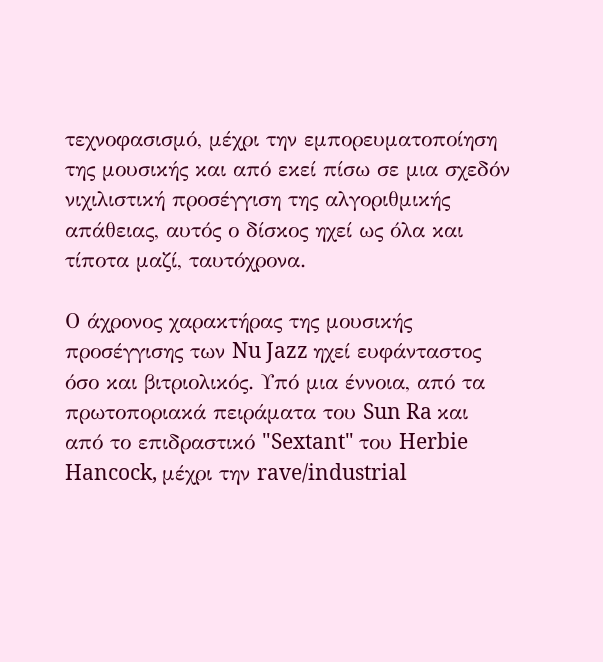τεχνοφασισμό, μέχρι την εμπορευματοποίηση της μουσικής και από εκεί πίσω σε μια σχεδόν νιχιλιστική προσέγγιση της αλγοριθμικής απάθειας, αυτός ο δίσκος ηχεί ως όλα και τίποτα μαζί, ταυτόχρονα.

Ο άχρονος χαρακτήρας της μουσικής προσέγγισης των Nu Jazz ηχεί ευφάνταστος όσο και βιτριολικός. Υπό μια έννοια, από τα πρωτοποριακά πειράματα του Sun Ra και από το επιδραστικό "Sextant" του Herbie Hancock, μέχρι την rave/industrial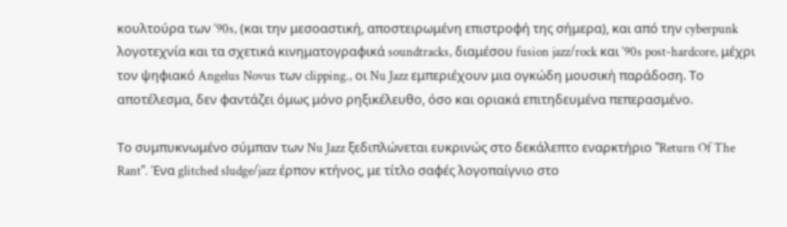κουλτούρα των ‘90s, (και την μεσοαστική, αποστειρωμένη επιστροφή της σήμερα), και από την cyberpunk λογοτεχνία και τα σχετικά κινηματογραφικά soundtracks, διαμέσου fusion jazz/rock και ‘90s post-hardcore, μέχρι τον ψηφιακό Angelus Novus των clipping., οι Nu Jazz εμπεριέχουν μια ογκώδη μουσική παράδοση. Το αποτέλεσμα, δεν φαντάζει όμως μόνο ρηξικέλευθο, όσο και οριακά επιτηδευμένα πεπερασμένο.

Το συμπυκνωμένο σύμπαν των Nu Jazz ξεδιπλώνεται ευκρινώς στο δεκάλεπτο εναρκτήριο "Return Of The Rant". Ένα glitched sludge/jazz έρπον κτήνος, με τίτλο σαφές λογοπαίγνιο στο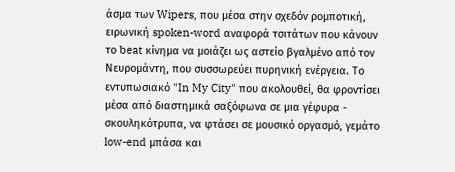άσμα των Wipers, που μέσα στην σχεδόν ρομποτική, ειρωνική spoken-word αναφορά τσιτάτων που κάνουν το beat κίνημα να μοιάζει ως αστείο βγαλμένο από τον Νευρομάντη, που συσσωρεύει πυρηνική ενέργεια. Το εντυπωσιακό "In My City" που ακολουθεί, θα φροντίσει μέσα από διαστημικά σαξόφωνα σε μια γέφυρα - σκουληκότρυπα, να φτάσει σε μουσικό οργασμό, γεμάτο low-end μπάσα και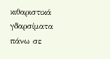κιθαριστικά γδαρσίματα πάνω σε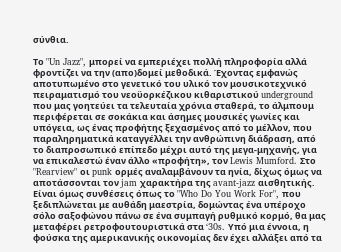σύνθια.

Το "Un Jazz", μπορεί να εμπεριέχει πολλή πληροφορία αλλά φροντίζει να την (απο)δομεί μεθοδικά. Έχοντας εμφανώς αποτυπωμένο στο γενετικό του υλικό τον μουσικοτεχνικό πειραματισμό του νεοϋορκέζικου κιθαριστικού underground που μας γοητεύει τα τελευταία χρόνια σταθερά, το άλμπουμ περιφέρεται σε σοκάκια και άσημες μουσικές γωνίες και υπόγεια, ως ένας προφήτης ξεχασμένος από το μέλλον, που παραληρηματικά καταγγέλλει την ανθρώπινη διάδραση, από το διαπροσωπικό επίπεδο μέχρι αυτό της μεγα-μηχανής, για να επικαλεστώ έναν άλλο «προφήτη», τον Lewis Mumford. Στο "Rearview" οι punk ορμές αναλαμβάνουν τα ηνία, δίχως όμως να αποτάσσονται τον jam χαρακτήρα της avant-jazz αισθητικής. Είναι όμως συνθέσεις όπως το "Who Do You Work For", που ξεδιπλώνεται με αυθάδη μαεστρία, δομώντας ένα υπέροχο σόλο σαξοφώνου πάνω σε ένα συμπαγή ρυθμικό κορμό, θα μας μεταφέρει ρετροφουτουριστικά στα ‘30s. Υπό μια έννοια, η φούσκα της αμερικανικής οικονομίας δεν έχει αλλάξει από τα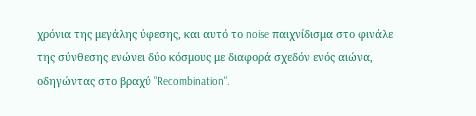χρόνια της μεγάλης ύφεσης, και αυτό το noise παιχνίδισμα στο φινάλε της σύνθεσης ενώνει δύο κόσμους με διαφορά σχεδόν ενός αιώνα, οδηγώντας στο βραχύ "Recombination".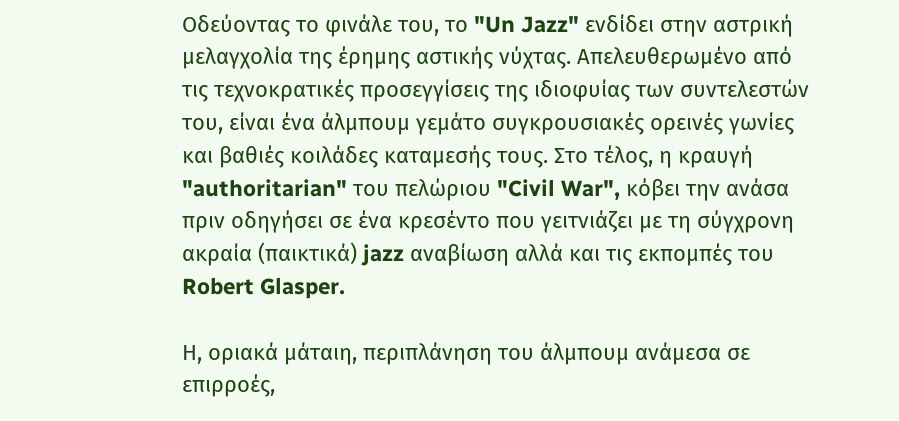Οδεύοντας το φινάλε του, το "Un Jazz" ενδίδει στην αστρική μελαγχολία της έρημης αστικής νύχτας. Απελευθερωμένο από τις τεχνοκρατικές προσεγγίσεις της ιδιοφυίας των συντελεστών του, είναι ένα άλμπουμ γεμάτο συγκρουσιακές ορεινές γωνίες και βαθιές κοιλάδες καταμεσής τους. Στο τέλος, η κραυγή "authoritarian" του πελώριου "Civil War", κόβει την ανάσα πριν οδηγήσει σε ένα κρεσέντο που γειτνιάζει με τη σύγχρονη ακραία (παικτικά) jazz αναβίωση αλλά και τις εκπομπές του Robert Glasper.

Η, οριακά μάταιη, περιπλάνηση του άλμπουμ ανάμεσα σε επιρροές,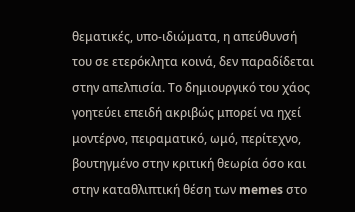θεματικές, υπο-ιδιώματα, η απεύθυνσή του σε ετερόκλητα κοινά, δεν παραδίδεται στην απελπισία. Το δημιουργικό του χάος γοητεύει επειδή ακριβώς μπορεί να ηχεί μοντέρνο, πειραματικό, ωμό, περίτεχνο, βουτηγμένο στην κριτική θεωρία όσο και στην καταθλιπτική θέση των memes στο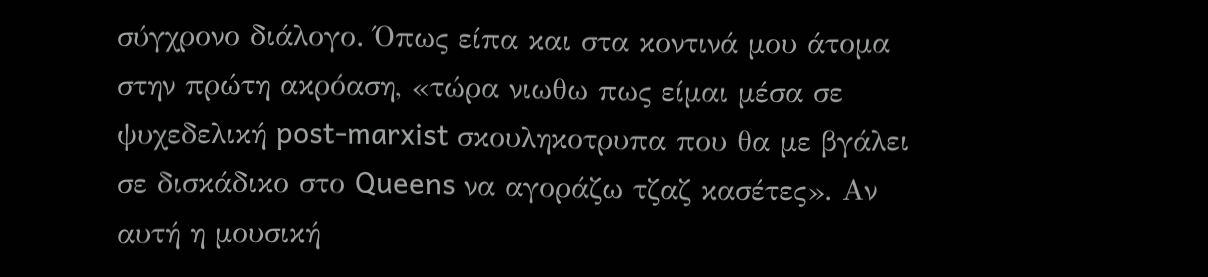σύγχρονο διάλογο. Όπως είπα και στα κοντινά μου άτομα στην πρώτη ακρόαση, «τώρα νιωθω πως είμαι μέσα σε ψυχεδελική post-marxist σκουληκοτρυπα που θα με βγάλει σε δισκάδικο στο Queens να αγοράζω τζαζ κασέτες». Αν αυτή η μουσική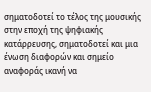σηματοδοτεί το τέλος της μουσικής στην εποχή της ψηφιακής κατάρρευσης, σηματοδοτεί και μια ένωση διαφορών και σημείο αναφοράς ικανή να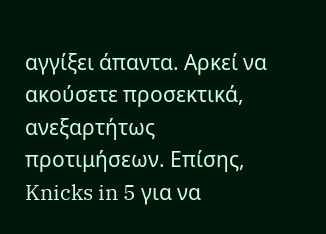αγγίξει άπαντα. Αρκεί να ακούσετε προσεκτικά, ανεξαρτήτως προτιμήσεων. Επίσης, Knicks in 5 για να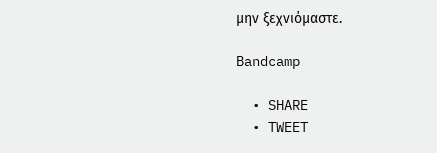μην ξεχνιόμαστε.

Bandcamp

  • SHARE
  • TWEET